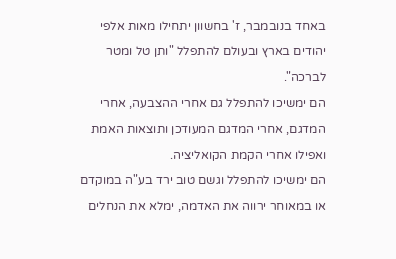באחד בנובמבר, ז' בחשוון יתחילו מאות אלפי יהודים בארץ ובעולם להתפלל "ותן טל ומטר לברכה".
הם ימשיכו להתפלל גם אחרי ההצבעה, אחרי המדגם, אחרי המדגם המעודכן ותוצאות האמת ואפילו אחרי הקמת הקואליציה.
הם ימשיכו להתפלל וגשם טוב ירד בע"ה במוקדם או במאוחר ירווה את האדמה, ימלא את הנחלים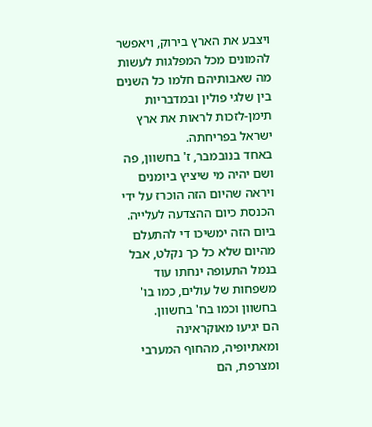ויצבע את הארץ בירוק, ויאפשר להמונים מכל המפלגות לעשות מה שאבותיהם חלמו כל השנים בין שלגי פולין ובמדבריות תימן-לזכות לראות את ארץ ישראל בפריחתה.
באחד בנובמבר, ז' בחשוון, פה ושם יהיה מי שיציץ ביומנים ויראה שהיום הזה הוכרז על ידי הכנסת כיום ההצדעה לעלייה. ביום הזה ימשיכו די להתעלם מהיום שלא כל כך נקלט, אבל בנמל התעופה ינחתו עוד משפחות של עולים, כמו בו' בחשוון וכמו בח' בחשוון.
הם יגיעו מאוקראינה ומאתיופיה, מהחוף המערבי ומצרפת, הם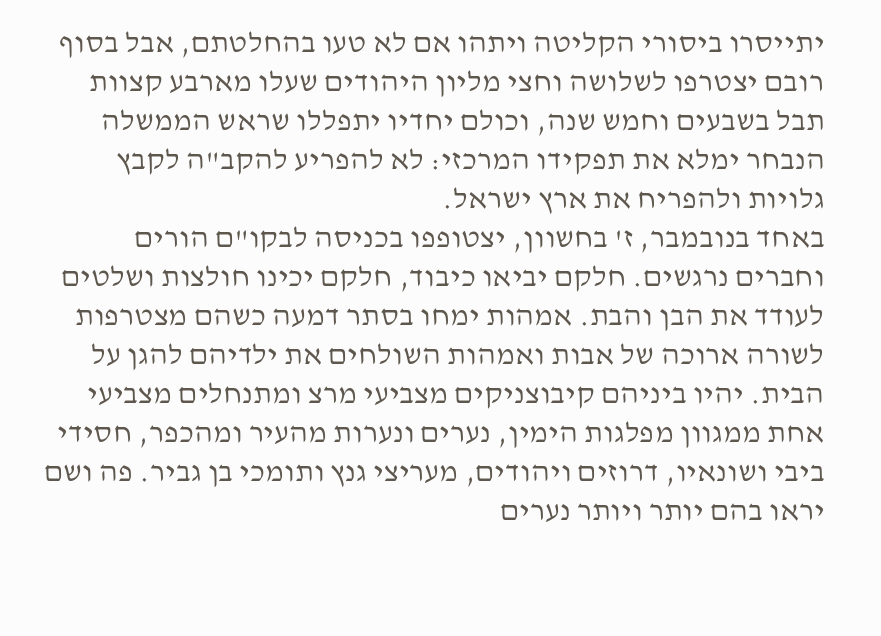יתייסרו ביסורי הקליטה ויתהו אם לא טעו בהחלטתם, אבל בסוף רובם יצטרפו לשלושה וחצי מליון היהודים שעלו מארבע קצוות תבל בשבעים וחמש שנה, וכולם יחדיו יתפללו שראש הממשלה הנבחר ימלא את תפקידו המרכזי: לא להפריע להקב"ה לקבץ גלויות ולהפריח את ארץ ישראל.
באחד בנובמבר, ז' בחשוון, יצטופפו בכניסה לבקו"ם הורים וחברים נרגשים. חלקם יביאו כיבוד, חלקם יכינו חולצות ושלטים לעודד את הבן והבת. אמהות ימחו בסתר דמעה כשהם מצטרפות לשורה ארוכה של אבות ואמהות השולחים את ילדיהם להגן על הבית. יהיו ביניהם קיבוצניקים מצביעי מרצ ומתנחלים מצביעי אחת ממגוון מפלגות הימין, נערים ונערות מהעיר ומהכפר, חסידי ביבי ושונאיו, דרוזים ויהודים, מעריצי גנץ ותומכי בן גביר. פה ושם יראו בהם יותר ויותר נערים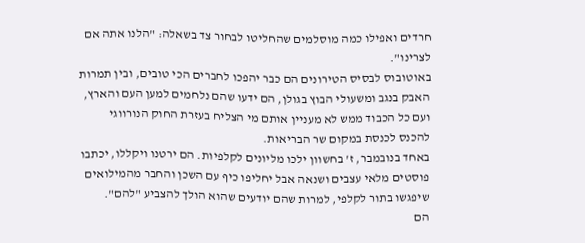חרדים ואפילו כמה מוסלמים שהחליטו לבחור צד בשאלה: "הלנו אתה אם לצרינו".
באוטובוס לבסיס הטירונים הם כבר יהפכו לחברים הכי טובים, ובין תמרות האבק בנגב ומשעולי הבוץ בגולן, הם ידעו שהם נלחמים למען העם והארץ, ועם כל הכבוד ממש לא מעניין אותם מי הצליח בעזרת החוק הנורווגי להכנס לכנסת במקום שר הבריאות.
באחד בנובמבר, ז' בחשוון ילכו מליונים לקלפיות. הם ירטנו ויקללו, יכתבו פוסטים מלאי עצבים ושנאה אבל יחליפו כיף עם השכן והחבר מהמילואים שיפגשו בתור לקלפי, למרות שהם יודעים שהוא הולך להצביע "להם".
הם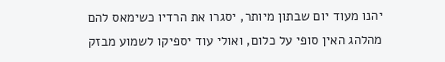יהנו מעוד יום שבתון מיותר, יסגרו את הרדיו כשימאס להם מהלהג האין סופי על כלום, ואולי עוד יספיקו לשמוע מבזק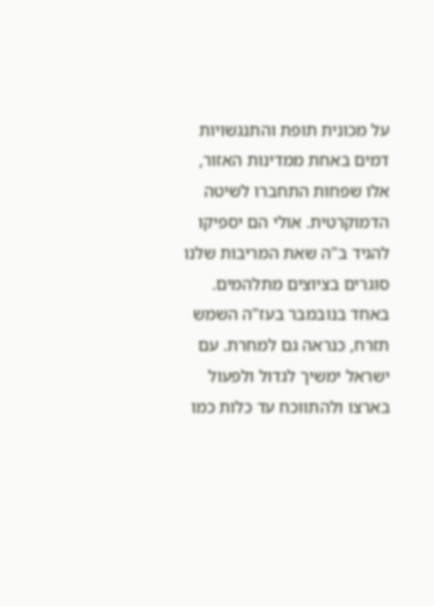על מכונית תופת והתנגשויות דמים באחת ממדינות האזור, אלו שפחות התחברו לשיטה הדמוקרטית. אולי הם יספיקו להגיד ב"ה שאת המריבות שלנו סוגרים בציוצים מתלהמים.
באחד בנובמבר בעז"ה השמש תזרח, כנראה גם למחרת. עם ישראל ימשיך לגדול ולפעול בארצו ולהתווכח עד כלות כמו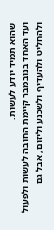שהוא תמיד יודע לעשות.
ועד האחד בנובמבר קיימת החובה לעשות ולפעול ולהחליט ולהעדיף ולשכנע וליזום, אבל גם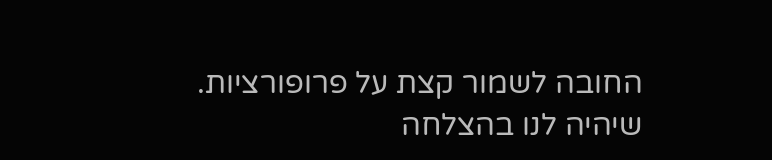החובה לשמור קצת על פרופורציות.
שיהיה לנו בהצלחה